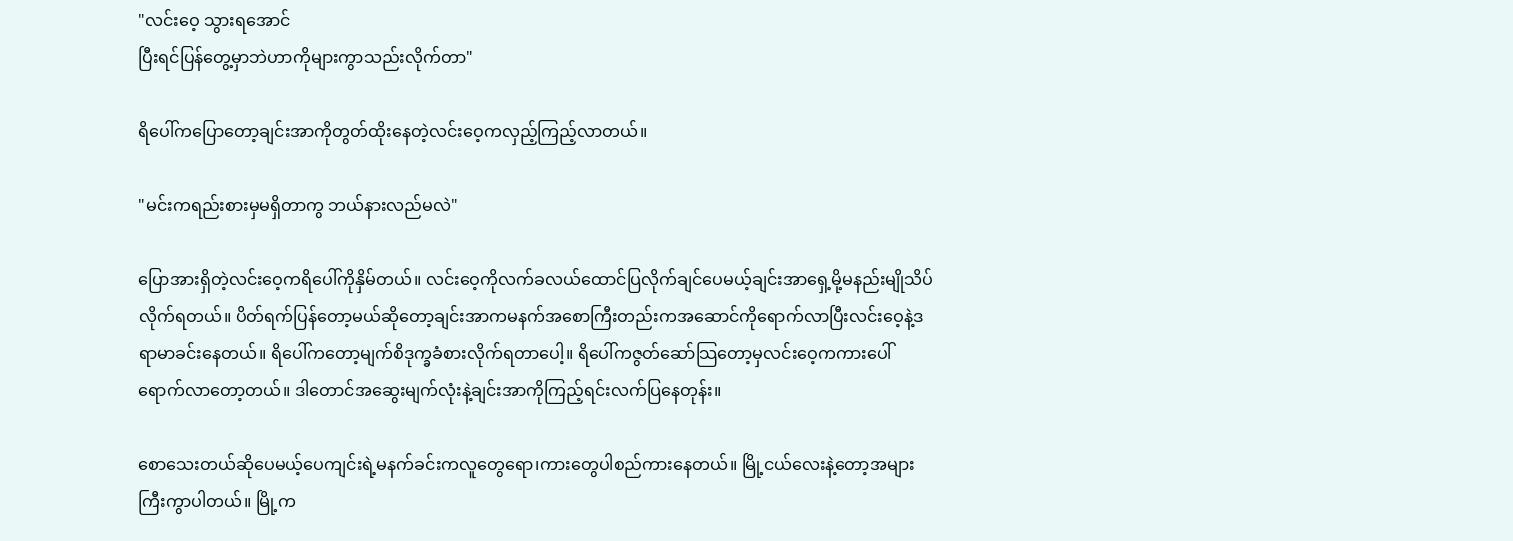"လင်းဝေ့ သွားရအောင်
ပြီးရင်ပြန်တွေ့မှာဘဲဟာကိုများကွာသည်းလိုက်တာ"

ရိပေါ်ကပြောတော့ချင်းအာကိုတွတ်ထိုးနေတဲ့လင်းဝေ့ကလှည့်ကြည့်လာတယ်။

"မင်းကရည်းစားမှမရှိတာကွ ဘယ်နားလည်မလဲ"

ပြောအားရှိတဲ့လင်းဝေ့ကရိပေါ်ကိုနှိမ်တယ်။ လင်းဝေ့ကိုလက်ခလယ်ထောင်ပြလိုက်ချင်ပေမယ့်ချင်းအာရှေ့မို့မနည်းမျိုသိပ်လိုက်ရတယ်။ ပိတ်ရက်ပြန်တော့မယ်ဆိုတော့ချင်းအာကမနက်အစောကြီးတည်းကအဆောင်ကိုရောက်လာပြီးလင်းဝေ့နဲ့ဒရာမာခင်းနေတယ်။ ရိပေါ်ကတော့မျက်စိဒုက္ခခံစားလိုက်ရတာပေါ့။ ရိပေါ်ကဇွတ်ဆော်သြတော့မှလင်းဝေ့ကကားပေါ်ရောက်လာတော့တယ်။ ဒါတောင်အဆွေးမျက်လုံးနဲ့ချင်းအာကိုကြည့်ရင်းလက်ပြနေတုန်း။

စောသေးတယ်ဆိုပေမယ့်ပေကျင်းရဲ့မနက်ခင်းကလူတွေရော၊ကားတွေပါစည်ကားနေတယ်။ မြို့ငယ်လေးနဲ့တော့အများကြီးကွာပါတယ်။ မြို့က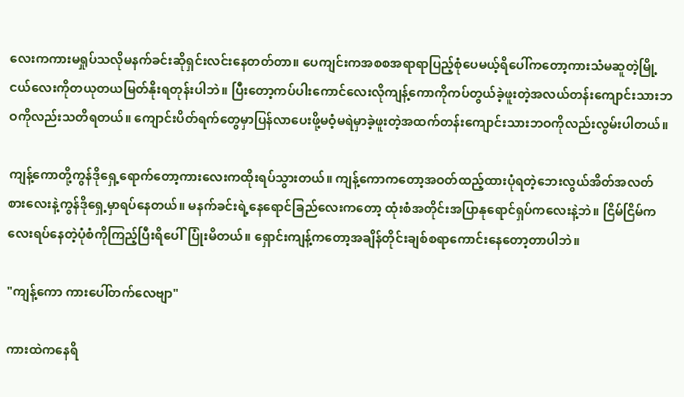လေးကကားမရှုပ်သလိုမနက်ခင်းဆိုရှင်းလင်းနေတတ်တာ။ ပေကျင်းကအစစအရာရာပြည့်စုံပေမယ့်ရိပေါ်ကတော့ကားသံမဆူတဲ့မြို့ငယ်လေးကိုတယုတယမြတ်နိုးရတုန်းပါဘဲ။ ပြီးတော့ကပ်ပါးကောင်လေးလိုကျန့်ကောကိုကပ်တွယ်ခဲ့ဖူးတဲ့အလယ်တန်းကျောင်းသားဘဝကိုလည်းသတိရတယ်။ ကျောင်းပိတ်ရက်တွေမှာပြန်လာပေးဖို့မဝံ့မရဲမှာခဲ့ဖူးတဲ့အထက်တန်းကျောင်းသားဘဝကိုလည်းလွမ်းပါတယ်။

ကျန့်ကောတို့ကွန်ဒိုရှေ့ရောက်တော့ကားလေးကထိုးရပ်သွားတယ်။ ကျန့်ကောကတော့အဝတ်ထည့်ထားပုံရတဲ့ဘေးလွယ်အိတ်အလတ်စားလေးနဲ့ကွန်ဒိုရှေ့မှာရပ်နေတယ်။ မနက်ခင်းရဲ့နေရောင်ခြည်လေးကတော့ ထုံးစံအတိုင်းအပြာနုရောင်ရှပ်ကလေးနဲ့ဘဲ။ ငြိမ်ငြိမ်ကလေးရပ်နေတဲ့ပုံစံကိုကြည့်ပြီးရိပေါ်ပြုံးမိတယ်။ ရှောင်းကျန့်ကတော့အချိန်တိုင်းချစ်စရာကောင်းနေတော့တာပါဘဲ။

"ကျန့်ကော ကားပေါ်တက်လေဗျာ"

ကားထဲကနေရိ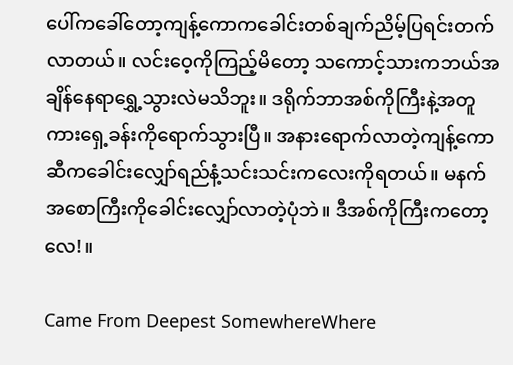ပေါ်ကခေါ်တော့ကျန့်ကောကခေါင်းတစ်ချက်ညိမ့်ပြရင်းတက်လာတယ်။ လင်းဝေ့ကိုကြည့်မိတော့ သကောင့်သားကဘယ်အချိန်နေရာရွှေ့သွားလဲမသိဘူး။ ဒရိုက်ဘာအစ်ကိုကြီးနဲ့အတူကားရှေ့ခန်းကိုရောက်သွားပြီ။ အနားရောက်လာတဲ့ကျန့်ကောဆီကခေါင်းလျှော်ရည်နံ့သင်းသင်းကလေးကိုရတယ်။ မနက်အစောကြီးကိုခေါင်းလျှော်လာတဲ့ပုံဘဲ။ ဒီအစ်ကိုကြီးကတော့လေ!။

Came From Deepest SomewhereWhere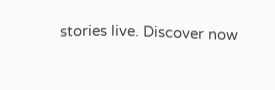stories live. Discover now